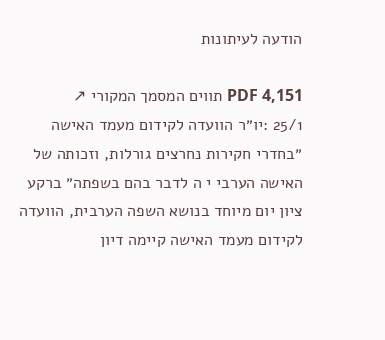הודעה לעיתונות

PDF 4,151 תווים המסמך המקורי ↗
25/1 :יו״ר הוועדה לקידום מעמד האישה ״בחדרי חקירות נחרצים גורלות, וזכותה של האישה הערבי י ה לדבר בהם בשפתה״ ברקע ציון יום מיוחד בנושא השפה הערבית, הוועדה לקידום מעמד האישה קיימה דיון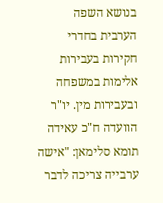בנושא השפה הערבית בחדרי חקירות בעבירות אלימות במשפחה ובעבירות מין. יו"ר הוועדה ח"כ עאידה תומא סלימאן: "אישה ערבייה צריכה לדבר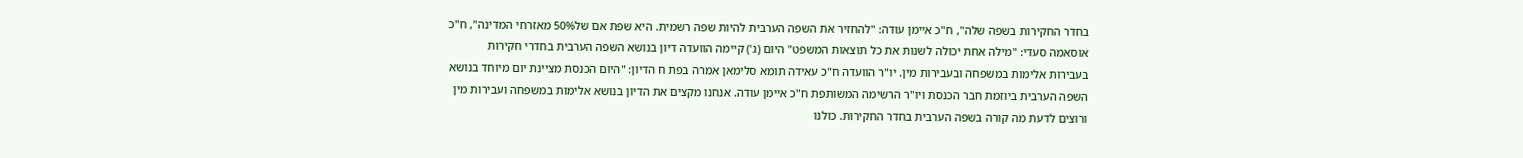בחדר החקירות בשפה שלה", ח"כ איימן עודה: "להחזיר את השפה הערבית להיות שפה רשמית. היא שפת אם של50% מאזרחי המדינה", ח"כ אוסאמה סעדי: "מילה אחת יכולה לשנות את כל תוצאות המשפט" היום (ג') קיימה הוועדה דיון בנושא השפה הערבית בחדרי חקירות בעבירות אלימות במשפחה ובעבירות מין. יו"ר הוועדה ח"כ עאידה תומא סלימאן אמרה בפת ח הדיון: "היום הכנסת מציינת יום מיוחד בנושא השפה הערבית ביוזמת חבר הכנסת ויו"ר הרשימה המשותפת ח"כ איימן עודה. אנחנו מקצים את הדיון בנושא אלימות במשפחה ועבירות מין ורוצים לדעת מה קורה בשפה הערבית בחדר החקירות. כולנו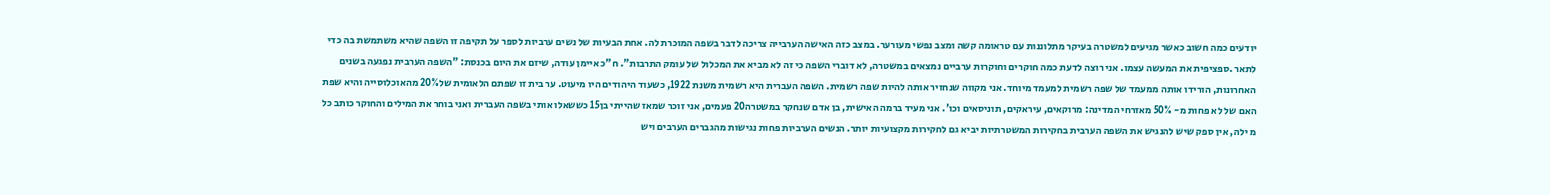יודעים כמה חשוב כאשר מגיעים למשטרה בעיקר מתלוננות עם טראומה קשה ומצב נפשי מעורער. במצב כזה האישה הערבייה צריכה לדבר בשפה המוכרת לה. אחת הבעיות של נשים ערביות לספר על תקיפה זו השפה שהיא משתמשת בה כדי לתאר .ספציפית את המעשה עצמו. אני רוצה לדעת כמה חוקרים וחוקרות ערביים נמצאים במשטרה, לא דוברי השפה כי זה לא מביא את המכלול של עומק התרבות". ח"כ איימן עודה, שיזם את היום בכנסת: "השפה הערבית נפגעה בשנים האחרונות, הורידו אותה ממעמד של שפה רשמית למעמד מיוחד. אני מקווה שנחזיר אותה להיות שפה רשמית. השפה העברית היא רשמית משנת 1922, כשעוד היהודים היו מיעוט. ער בית זו שפתם הלאומית של20% מהאוכלוסייה והיא שפת האם של לא פחות מ- 50% מאזרחי המדינה: מרוקאים, עיראקים, תוניסאים וכו'. אני מעיד ברמה האישית, בן אדם שנחקר במשטרה20 פעמים, אני זוכר שמאז שהייתי בן15 כששאלו אותי בשפה העברית ואני בוחר את המילים והחוקר כותב כל מ ילה, אין ספק שיש להנגיש את השפה הערבית בחקירות המשטרתיות יביא גם לחקירות מקצועיות יותר. הנשים הערביות פחות נגישות מהגברים הערבים ויש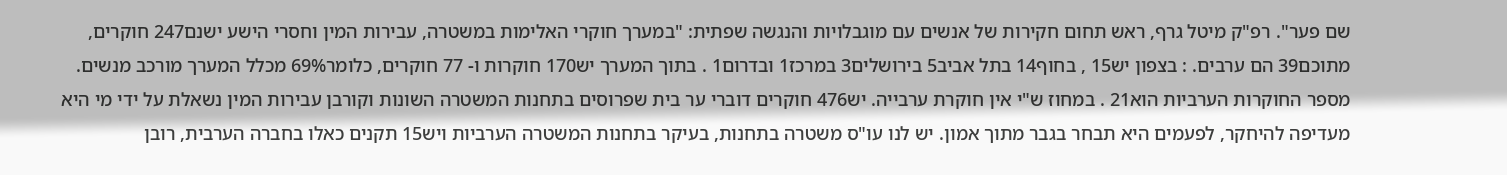שם פער". רפ"ק מיטל גרף, ראש תחום חקירות של אנשים עם מוגבלויות והנגשה שפתית: "במערך חוקרי האלימות במשטרה, עבירות המין וחסרי הישע ישנם247 חוקרים, מתוכם39 הם ערבים. : בצפון יש15 , בחוף14 בתל אביב5 בירושלים3 במרכז1 ובדרום1 . בתוך המערך יש170 חוקרות ו- 77 חוקרים, כלומר69% מכלל המערך מורכב מנשים. מספר החוקרות הערביות הוא21 . במחוז ש"י אין חוקרת ערבייה. יש476 חוקרים דוברי ער בית שפרוסים בתחנות המשטרה השונות וקורבן עבירות המין נשאלת על ידי מי היא מעדיפה להיחקר, לפעמים היא תבחר בגבר מתוך אמון. יש לנו עו"ס משטרה בתחנות, בעיקר בתחנות המשטרה הערביות ויש15 תקנים כאלו בחברה הערבית, רובן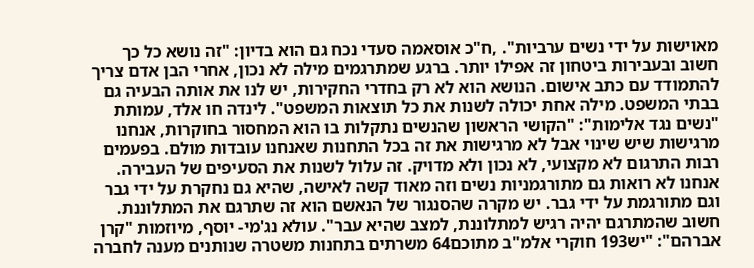מאוישות על ידי נשים ערביות". ,ח"כ אוסאמה סעדי נכח גם הוא בדיון: "זה נושא כל כך חשוב ובעבירות ביטחון זה אפילו יותר. ברגע שמתרגמים מילה לא נכון, אחרי הבן אדם צריך להתמודד עם כתב אישום. הנושא הוא לא רק בחדרי החקירות, יש לנו את אותה הבעיה גם בבתי המשפט. מילה אחת יכולה לשנות את כל תוצאות המשפט". לינדה חו אלד, עמותת "נשים נגד אלימות": "הקושי הראשון שהנשים נתקלות בו הוא המחסור בחוקרות, אנחנו מרגישות שיש שינוי אבל לא מרגישות את זה בכל התחנות שאנחנו עובדות מולם. בפעמים רבות התרגום לא מקצועי, לא נכון ולא מדויק. זה עלול לשנות את הסעיפים של העבירה. אנחנו לא רואות גם מתורגמניות נשים וזה מאוד קשה לאישה, שהיא גם נחקרת על ידי גבר וגם מתורגמת על ידי גבר. יש מקרה שהסנגור של הנאשם הוא זה שתרגם את המתלוננת. חשוב שהמתרגם יהיה רגיש למתלוננת, למצב שהיא עבר". עולא נג'מי- יוסף, מיוזמות "קרן אברהם": "יש193 חוקרי אלמ"ב מתוכם64 משרתים בתחנות משטרה שנותנים מענה לחברה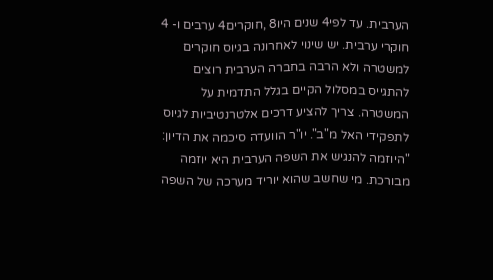הערבית. עד לפי4 שנים היו8 ,חוקרים4 ערבים ו- 4 חוקרי ערבית. יש שינוי לאחרונה בגיוס חוקרים למשטרה ולא הרבה בחברה הערבית רוצים להתגייס במסלול הקיים בגלל התדמית על המשטרה. צריך להציע דרכים אלטרנטיביות לגיוס לתפקידי האל מ"ב". יו"ר הוועדה סיכמה את הדיון: "היוזמה להנגיש את השפה הערבית היא יוזמה מבורכת. מי שחשב שהוא יוריד מערכה של השפה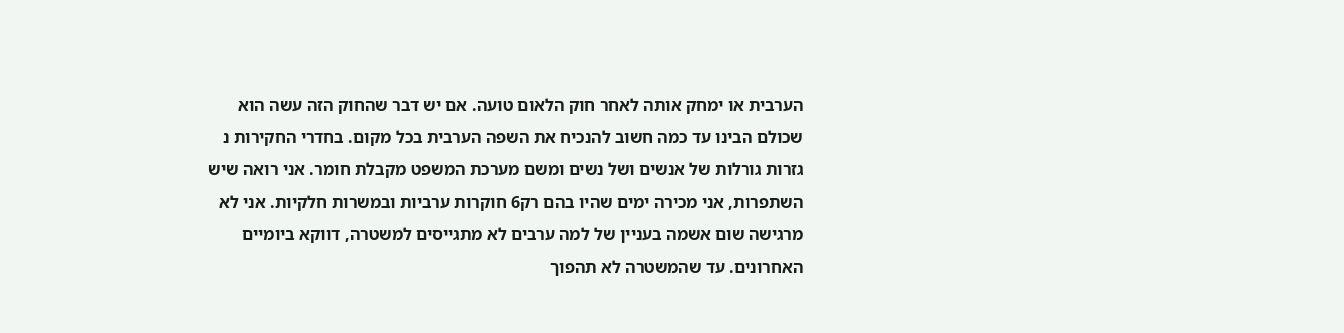הערבית או ימחק אותה לאחר חוק הלאום טועה. אם יש דבר שהחוק הזה עשה הוא שכולם הבינו עד כמה חשוב להנכיח את השפה הערבית בכל מקום. בחדרי החקירות נ גזרות גורלות של אנשים ושל נשים ומשם מערכת המשפט מקבלת חומר. אני רואה שיש השתפרות, אני מכירה ימים שהיו בהם רק6 חוקרות ערביות ובמשרות חלקיות. אני לא מרגישה שום אשמה בעניין של למה ערבים לא מתגייסים למשטרה, דווקא ביומיים האחרונים. עד שהמשטרה לא תהפוך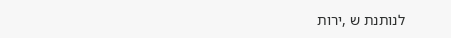לנותנת ש ,ירות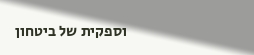וספקית של ביטחון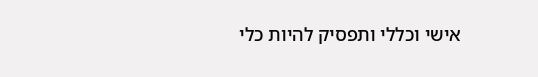אישי וכללי ותפסיק להיות כלי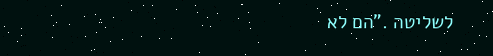לשליטה ."הם לא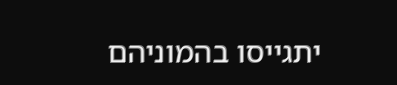יתגייסו בהמוניהם